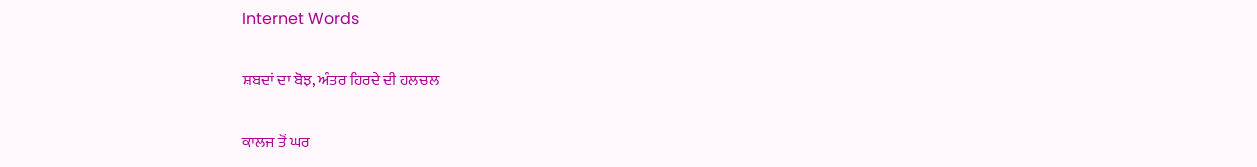Internet Words

ਸ਼ਬਦਾਂ ਦਾ ਬੋਝ, ਅੰਤਰ ਹਿਰਦੇ ਦੀ ਹਲਚਲ

ਕਾਲਜ ਤੋਂ ਘਰ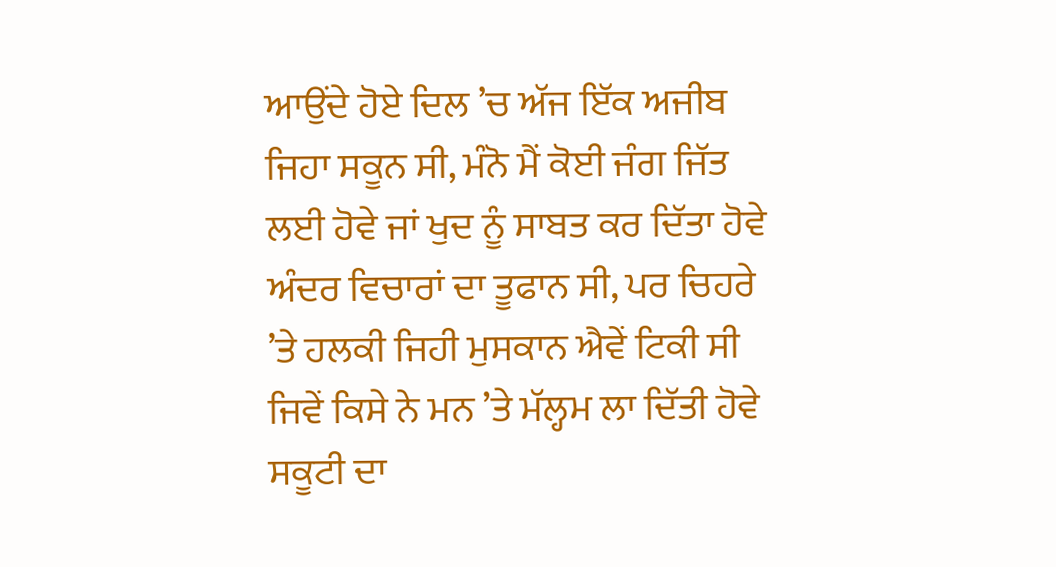ਆਉਂਦੇ ਹੋਏ ਦਿਲ ’ਚ ਅੱਜ ਇੱਕ ਅਜੀਬ ਜਿਹਾ ਸਕੂਨ ਸੀ, ਮੰਨੋ ਮੈਂ ਕੋਈ ਜੰਗ ਜਿੱਤ ਲਈ ਹੋਵੇ ਜਾਂ ਖੁਦ ਨੂੰ ਸਾਬਤ ਕਰ ਦਿੱਤਾ ਹੋਵੇ ਅੰਦਰ ਵਿਚਾਰਾਂ ਦਾ ਤੂਫਾਨ ਸੀ, ਪਰ ਚਿਹਰੇ ’ਤੇ ਹਲਕੀ ਜਿਹੀ ਮੁਸਕਾਨ ਐਵੇਂ ਟਿਕੀ ਸੀ ਜਿਵੇਂ ਕਿਸੇ ਨੇ ਮਨ ’ਤੇ ਮੱਲ੍ਹਮ ਲਾ ਦਿੱਤੀ ਹੋਵੇ ਸਕੂਟੀ ਦਾ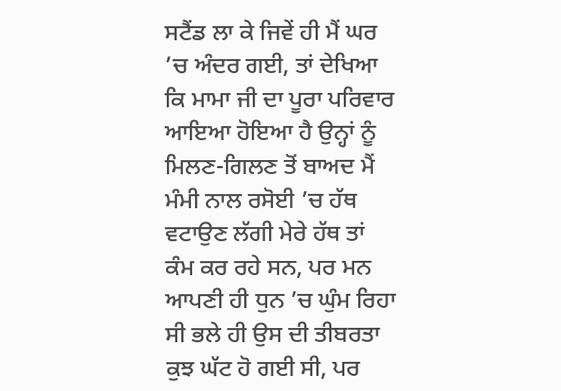ਸਟੈਂਡ ਲਾ ਕੇ ਜਿਵੇਂ ਹੀ ਮੈਂ ਘਰ ’ਚ ਅੰਦਰ ਗਈ, ਤਾਂ ਦੇਖਿਆ ਕਿ ਮਾਮਾ ਜੀ ਦਾ ਪੂਰਾ ਪਰਿਵਾਰ ਆਇਆ ਹੋਇਆ ਹੈ ਉਨ੍ਹਾਂ ਨੂੰ ਮਿਲਣ-ਗਿਲਣ ਤੋਂ ਬਾਅਦ ਮੈਂ ਮੰਮੀ ਨਾਲ ਰਸੋਈ ’ਚ ਹੱਥ ਵਟਾਉਣ ਲੱਗੀ ਮੇਰੇ ਹੱਥ ਤਾਂ ਕੰਮ ਕਰ ਰਹੇ ਸਨ, ਪਰ ਮਨ ਆਪਣੀ ਹੀ ਧੁਨ ’ਚ ਘੁੰਮ ਰਿਹਾ ਸੀ ਭਲੇ ਹੀ ਉਸ ਦੀ ਤੀਬਰਤਾ ਕੁਝ ਘੱਟ ਹੋ ਗਈ ਸੀ, ਪਰ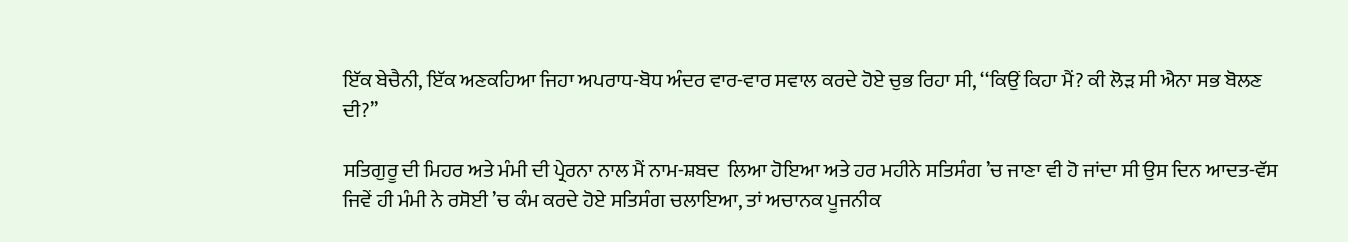ਇੱਕ ਬੇਚੈਨੀ, ਇੱਕ ਅਣਕਹਿਆ ਜਿਹਾ ਅਪਰਾਧ-ਬੋਧ ਅੰਦਰ ਵਾਰ-ਵਾਰ ਸਵਾਲ ਕਰਦੇ ਹੋਏ ਚੁਭ ਰਿਹਾ ਸੀ, ‘‘ਕਿਉਂ ਕਿਹਾ ਮੈਂ? ਕੀ ਲੋੜ ਸੀ ਐਨਾ ਸਭ ਬੋਲਣ ਦੀ?’’

ਸਤਿਗੁਰੂ ਦੀ ਮਿਹਰ ਅਤੇ ਮੰਮੀ ਦੀ ਪ੍ਰੇਰਨਾ ਨਾਲ ਮੈਂ ਨਾਮ-ਸ਼ਬਦ  ਲਿਆ ਹੋਇਆ ਅਤੇ ਹਰ ਮਹੀਨੇ ਸਤਿਸੰਗ ’ਚ ਜਾਣਾ ਵੀ ਹੋ ਜਾਂਦਾ ਸੀ ਉਸ ਦਿਨ ਆਦਤ-ਵੱਸ ਜਿਵੇਂ ਹੀ ਮੰਮੀ ਨੇ ਰਸੋਈ ’ਚ ਕੰਮ ਕਰਦੇ ਹੋਏ ਸਤਿਸੰਗ ਚਲਾਇਆ, ਤਾਂ ਅਚਾਨਕ ਪੂਜਨੀਕ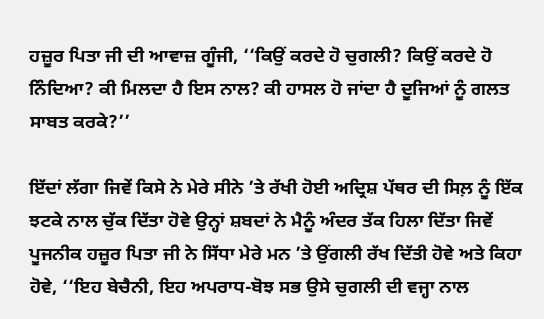ਹਜ਼ੂਰ ਪਿਤਾ ਜੀ ਦੀ ਆਵਾਜ਼ ਗੂੰਜੀ, ‘‘ਕਿਉਂ ਕਰਦੇ ਹੋ ਚੁਗਲੀ? ਕਿਉਂ ਕਰਦੇ ਹੋ ਨਿੰਦਿਆ? ਕੀ ਮਿਲਦਾ ਹੈ ਇਸ ਨਾਲ? ਕੀ ਹਾਸਲ ਹੋ ਜਾਂਦਾ ਹੈ ਦੂਜਿਆਂ ਨੂੰ ਗਲਤ ਸਾਬਤ ਕਰਕੇ?’’

ਇੱਦਾਂ ਲੱਗਾ ਜਿਵੇਂ ਕਿਸੇ ਨੇ ਮੇਰੇ ਸੀਨੇ ’ਤੇ ਰੱਖੀ ਹੋਈ ਅਦ੍ਰਿਸ਼ ਪੱਥਰ ਦੀ ਸਿਲ਼ ਨੂੰ ਇੱਕ ਝਟਕੇ ਨਾਲ ਚੁੱਕ ਦਿੱਤਾ ਹੋਵੇ ਉਨ੍ਹਾਂ ਸ਼ਬਦਾਂ ਨੇ ਮੈਨੂੰ ਅੰਦਰ ਤੱਕ ਹਿਲਾ ਦਿੱਤਾ ਜਿਵੇਂ ਪੂਜਨੀਕ ਹਜ਼ੂਰ ਪਿਤਾ ਜੀ ਨੇ ਸਿੱਧਾ ਮੇਰੇ ਮਨ ’ਤੇ ਉਂਗਲੀ ਰੱਖ ਦਿੱਤੀ ਹੋਵੇ ਅਤੇ ਕਿਹਾ ਹੋਵੇ, ‘‘ਇਹ ਬੇਚੈਨੀ, ਇਹ ਅਪਰਾਧ-ਬੋਝ ਸਭ ਉਸੇ ਚੁਗਲੀ ਦੀ ਵਜ੍ਹਾ ਨਾਲ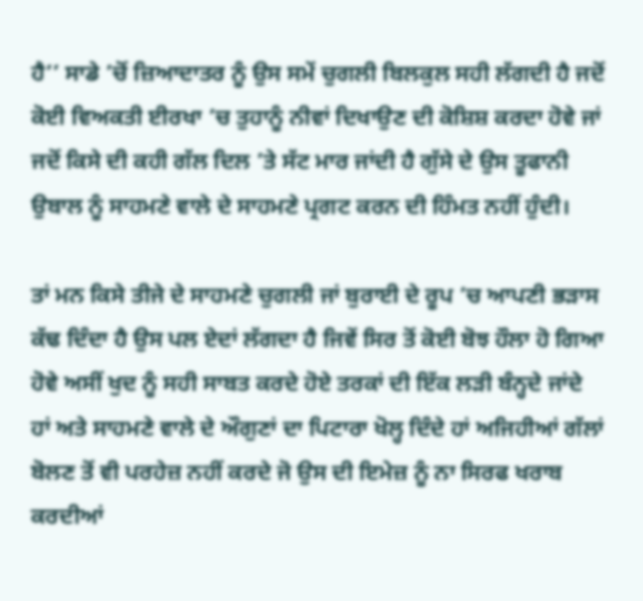ਹੈ’’ ਸਾਡੇ ’ਚੋਂ ਜ਼ਿਆਦਾਤਰ ਨੂੰ ਉਸ ਸਮੇਂ ਚੁਗਲੀ ਬਿਲਕੁਲ ਸਹੀ ਲੱਗਦੀ ਹੈ ਜਦੋਂ ਕੋਈ ਵਿਅਕਤੀ ਈਰਖਾ ’ਚ ਤੁਹਾਨੂੰ ਨੀਵਾਂ ਦਿਖਾਉਣ ਦੀ ਕੋਸ਼ਿਸ਼ ਕਰਦਾ ਹੋਵੇ ਜਾਂ ਜਦੋਂ ਕਿਸੇ ਦੀ ਕਹੀ ਗੱਲ ਦਿਲ ’ਤੇ ਸੱਟ ਮਾਰ ਜਾਂਦੀ ਹੈ ਗੁੱਸੇ ਦੇ ਉਸ ਤੂਫਾਨੀ ਉਬਾਲ ਨੂੰ ਸਾਹਮਣੇ ਵਾਲੇ ਦੇ ਸਾਹਮਣੇ ਪ੍ਰਗਟ ਕਰਨ ਦੀ ਹਿੰਮਤ ਨਹੀਂ ਹੁੰਦੀ।

ਤਾਂ ਮਨ ਕਿਸੇ ਤੀਜੇ ਦੇ ਸਾਹਮਣੇ ਚੁਗਲੀ ਜਾਂ ਬੁਰਾਈ ਦੇ ਰੂਪ ’ਚ ਆਪਣੀ ਭੜਾਸ ਕੱਢ ਦਿੰਦਾ ਹੈ ਉਸ ਪਲ ਏਦਾਂ ਲੱਗਦਾ ਹੈ ਜਿਵੇਂ ਸਿਰ ਤੋਂ ਕੋਈ ਬੋਝ ਹੌਲਾ ਹੋ ਗਿਆ ਹੋਵੇ ਅਸੀਂ ਖੁਦ ਨੂੰ ਸਹੀ ਸਾਬਤ ਕਰਦੇ ਹੋਏ ਤਰਕਾਂ ਦੀ ਇੱਕ ਲੜੀ ਬੰਨ੍ਹਦੇ ਜਾਂਦੇ ਹਾਂ ਅਤੇ ਸਾਹਮਣੇ ਵਾਲੇ ਦੇ ਔਗੁਣਾਂ ਦਾ ਪਿਟਾਰਾ ਖੋਲ੍ਹ ਦਿੰਦੇ ਹਾਂ ਅਜਿਹੀਆਂ ਗੱਲਾਂ ਬੋਲਣ ਤੋਂ ਵੀ ਪਰਹੇਜ਼ ਨਹੀਂ ਕਰਦੇ ਜੋ ਉਸ ਦੀ ਇਮੇਜ਼ ਨੂੰ ਨਾ ਸਿਰਫ ਖਰਾਬ ਕਰਦੀਆਂ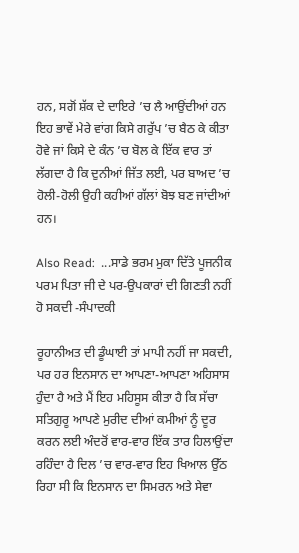ਹਨ, ਸਗੋਂ ਸ਼ੱਕ ਦੇ ਦਾਇਰੇ ’ਚ ਲੈ ਆਉਂਦੀਆਂ ਹਨ ਇਹ ਭਾਵੇਂ ਮੇਰੇ ਵਾਂਗ ਕਿਸੇ ਗਰੁੱਪ ’ਚ ਬੈਠ ਕੇ ਕੀਤਾ ਹੋਵੇ ਜਾਂ ਕਿਸੇ ਦੇ ਕੰਨ ’ਚ ਬੋਲ ਕੇ ਇੱਕ ਵਾਰ ਤਾਂ ਲੱਗਦਾ ਹੈ ਕਿ ਦੁਨੀਆਂ ਜਿੱਤ ਲਈ, ਪਰ ਬਾਅਦ ’ਚ ਹੋਲੀ-ਹੋਲੀ ਉਹੀ ਕਹੀਆਂ ਗੱਲਾਂ ਬੋਝ ਬਣ ਜਾਂਦੀਆਂ ਹਨ।

Also Read:  ...ਸਾਡੇ ਭਰਮ ਮੁਕਾ ਦਿੱਤੇ ਪੂਜਨੀਕ ਪਰਮ ਪਿਤਾ ਜੀ ਦੇ ਪਰ-ਉਪਕਾਰਾਂ ਦੀ ਗਿਣਤੀ ਨਹੀਂ ਹੋ ਸਕਦੀ -ਸੰਪਾਦਕੀ

ਰੂਹਾਨੀਅਤ ਦੀ ਡੂੰਘਾਈ ਤਾਂ ਮਾਪੀ ਨਹੀਂ ਜਾ ਸਕਦੀ, ਪਰ ਹਰ ਇਨਸਾਨ ਦਾ ਆਪਣਾ-ਆਪਣਾ ਅਹਿਸਾਸ ਹੁੰਦਾ ਹੈ ਅਤੇ ਮੈਂ ਇਹ ਮਹਿਸੂਸ ਕੀਤਾ ਹੈ ਕਿ ਸੱਚਾ ਸਤਿਗੁਰੂ ਆਪਣੇ ਮੁਰੀਦ ਦੀਆਂ ਕਮੀਆਂ ਨੂੰ ਦੂਰ ਕਰਨ ਲਈ ਅੰਦਰੋਂ ਵਾਰ-ਵਾਰ ਇੱਕ ਤਾਰ ਹਿਲਾਉਂਦਾ ਰਹਿੰਦਾ ਹੈ ਦਿਲ ’ਚ ਵਾਰ-ਵਾਰ ਇਹ ਖਿਆਲ ਉੱਠ ਰਿਹਾ ਸੀ ਕਿ ਇਨਸਾਨ ਦਾ ਸਿਮਰਨ ਅਤੇ ਸੇਵਾ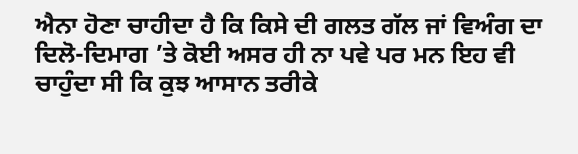ਐਨਾ ਹੋਣਾ ਚਾਹੀਦਾ ਹੈ ਕਿ ਕਿਸੇ ਦੀ ਗਲਤ ਗੱਲ ਜਾਂ ਵਿਅੰਗ ਦਾ ਦਿਲੋ-ਦਿਮਾਗ ’ਤੇ ਕੋਈ ਅਸਰ ਹੀ ਨਾ ਪਵੇ ਪਰ ਮਨ ਇਹ ਵੀ ਚਾਹੁੰਦਾ ਸੀ ਕਿ ਕੁਝ ਆਸਾਨ ਤਰੀਕੇ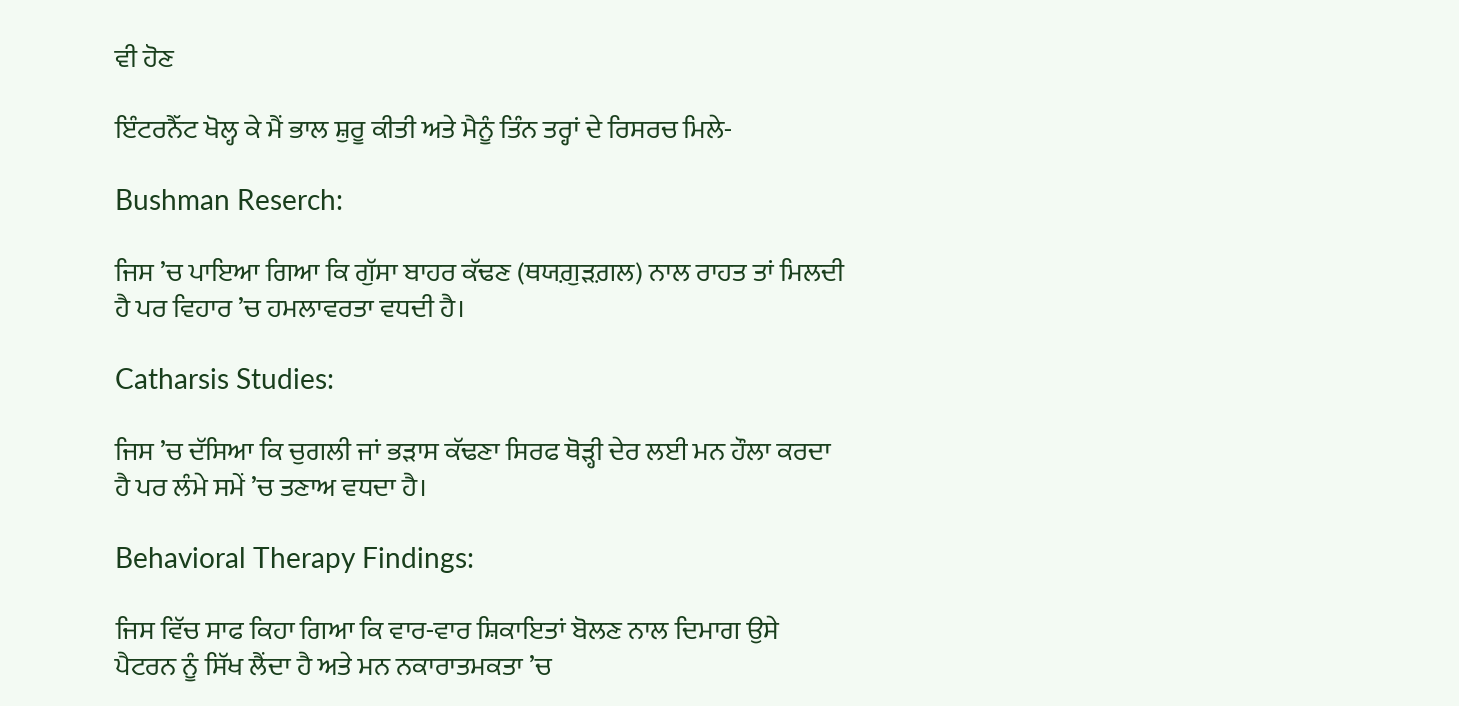ਵੀ ਹੋਣ

ਇੰਟਰਨੈੱਟ ਖੋਲ੍ਹ ਕੇ ਮੈਂ ਭਾਲ ਸ਼ੁਰੂ ਕੀਤੀ ਅਤੇ ਮੈਨੂੰ ਤਿੰਨ ਤਰ੍ਹਾਂ ਦੇ ਰਿਸਰਚ ਮਿਲੇ-

Bushman Reserch:

ਜਿਸ ’ਚ ਪਾਇਆ ਗਿਆ ਕਿ ਗੁੱਸਾ ਬਾਹਰ ਕੱਢਣ (ਥਯਗ਼ੁੜਗ਼ਲ) ਨਾਲ ਰਾਹਤ ਤਾਂ ਮਿਲਦੀ ਹੈ ਪਰ ਵਿਹਾਰ ’ਚ ਹਮਲਾਵਰਤਾ ਵਧਦੀ ਹੈ।

Catharsis Studies:

ਜਿਸ ’ਚ ਦੱਸਿਆ ਕਿ ਚੁਗਲੀ ਜਾਂ ਭੜਾਸ ਕੱਢਣਾ ਸਿਰਫ ਥੋੜ੍ਹੀ ਦੇਰ ਲਈ ਮਨ ਹੌਲਾ ਕਰਦਾ ਹੈ ਪਰ ਲੰਮੇ ਸਮੇਂ ’ਚ ਤਣਾਅ ਵਧਦਾ ਹੈ।

Behavioral Therapy Findings:

ਜਿਸ ਵਿੱਚ ਸਾਫ ਕਿਹਾ ਗਿਆ ਕਿ ਵਾਰ-ਵਾਰ ਸ਼ਿਕਾਇਤਾਂ ਬੋਲਣ ਨਾਲ ਦਿਮਾਗ ਉਸੇ ਪੈਟਰਨ ਨੂੰ ਸਿੱਖ ਲੈਂਦਾ ਹੈ ਅਤੇ ਮਨ ਨਕਾਰਾਤਮਕਤਾ ’ਚ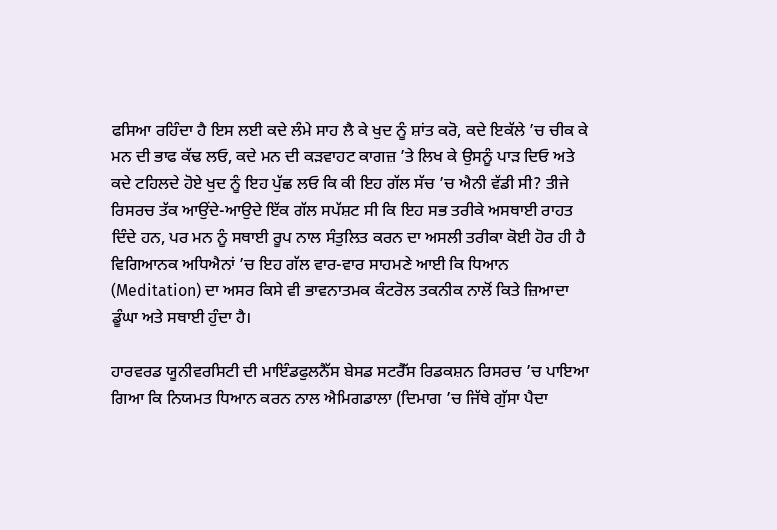ਫਸਿਆ ਰਹਿੰਦਾ ਹੈ ਇਸ ਲਈ ਕਦੇ ਲੰਮੇ ਸਾਹ ਲੈ ਕੇ ਖੁਦ ਨੂੰ ਸ਼ਾਂਤ ਕਰੋ, ਕਦੇ ਇਕੱਲੇ ’ਚ ਚੀਕ ਕੇ ਮਨ ਦੀ ਭਾਫ ਕੱਢ ਲਓ, ਕਦੇ ਮਨ ਦੀ ਕੜਵਾਹਟ ਕਾਗਜ਼ ’ਤੇ ਲਿਖ ਕੇ ਉਸਨੂੰ ਪਾੜ ਦਿਓ ਅਤੇ ਕਦੇ ਟਹਿਲਦੇ ਹੋਏ ਖੁਦ ਨੂੰ ਇਹ ਪੁੱਛ ਲਓ ਕਿ ਕੀ ਇਹ ਗੱਲ ਸੱਚ ’ਚ ਐਨੀ ਵੱਡੀ ਸੀ? ਤੀਜੇ ਰਿਸਰਚ ਤੱਕ ਆਉਂਦੇ-ਆਉਦੇ ਇੱਕ ਗੱਲ ਸਪੱਸ਼ਟ ਸੀ ਕਿ ਇਹ ਸਭ ਤਰੀਕੇ ਅਸਥਾਈ ਰਾਹਤ ਦਿੰਦੇ ਹਨ, ਪਰ ਮਨ ਨੂੰ ਸਥਾਈ ਰੂਪ ਨਾਲ ਸੰਤੁਲਿਤ ਕਰਨ ਦਾ ਅਸਲੀ ਤਰੀਕਾ ਕੋਈ ਹੋਰ ਹੀ ਹੈ ਵਿਗਿਆਨਕ ਅਧਿਐਨਾਂ ’ਚ ਇਹ ਗੱਲ ਵਾਰ-ਵਾਰ ਸਾਹਮਣੇ ਆਈ ਕਿ ਧਿਆਨ (Meditation) ਦਾ ਅਸਰ ਕਿਸੇ ਵੀ ਭਾਵਨਾਤਮਕ ਕੰਟਰੋਲ ਤਕਨੀਕ ਨਾਲੋਂ ਕਿਤੇ ਜ਼ਿਆਦਾ ਡੂੰਘਾ ਅਤੇ ਸਥਾਈ ਹੁੰਦਾ ਹੈ।

ਹਾਰਵਰਡ ਯੂਨੀਵਰਸਿਟੀ ਦੀ ਮਾਇੰਡਫੁਲਨੈੱਸ ਬੇਸਡ ਸਟਰੈੱਸ ਰਿਡਕਸ਼ਨ ਰਿਸਰਚ ’ਚ ਪਾਇਆ ਗਿਆ ਕਿ ਨਿਯਮਤ ਧਿਆਨ ਕਰਨ ਨਾਲ ਐਮਿਗਡਾਲਾ (ਦਿਮਾਗ ’ਚ ਜਿੱਥੇ ਗੁੱਸਾ ਪੈਦਾ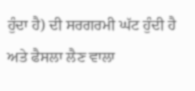ਹੁੰਦਾ ਹੈ) ਦੀ ਸਰਗਰਮੀ ਘੱਟ ਹੁੰਦੀ ਹੈ ਅਤੇ ਫੈਸਲਾ ਲੈਣ ਵਾਲਾ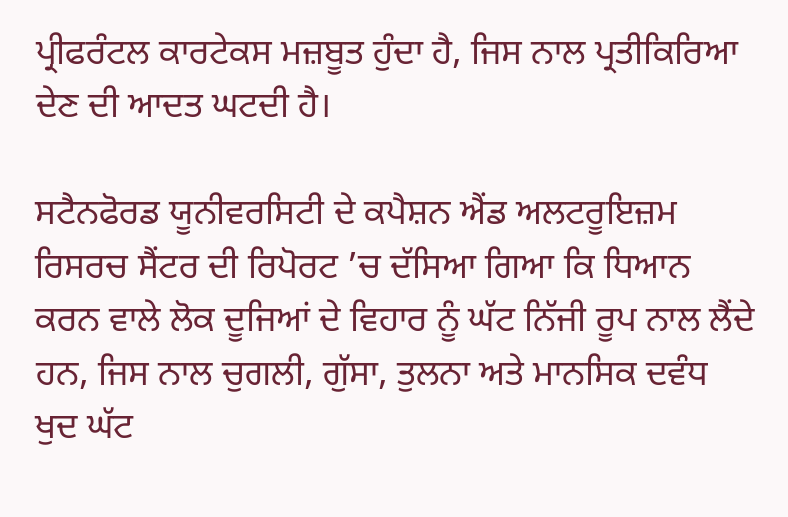ਪ੍ਰੀਫਰੰਟਲ ਕਾਰਟੇਕਸ ਮਜ਼ਬੂਤ ਹੁੰਦਾ ਹੈ, ਜਿਸ ਨਾਲ ਪ੍ਰਤੀਕਿਰਿਆ ਦੇਣ ਦੀ ਆਦਤ ਘਟਦੀ ਹੈ।

ਸਟੈਨਫੋਰਡ ਯੂਨੀਵਰਸਿਟੀ ਦੇ ਕਪੈਸ਼ਨ ਐਂਡ ਅਲਟਰੂਇਜ਼ਮ ਰਿਸਰਚ ਸੈਂਟਰ ਦੀ ਰਿਪੋਰਟ ’ਚ ਦੱਸਿਆ ਗਿਆ ਕਿ ਧਿਆਨ ਕਰਨ ਵਾਲੇ ਲੋਕ ਦੂਜਿਆਂ ਦੇ ਵਿਹਾਰ ਨੂੰ ਘੱਟ ਨਿੱਜੀ ਰੂਪ ਨਾਲ ਲੈਂਦੇ ਹਨ, ਜਿਸ ਨਾਲ ਚੁਗਲੀ, ਗੁੱਸਾ, ਤੁਲਨਾ ਅਤੇ ਮਾਨਸਿਕ ਦਵੰਧ ਖੁਦ ਘੱਟ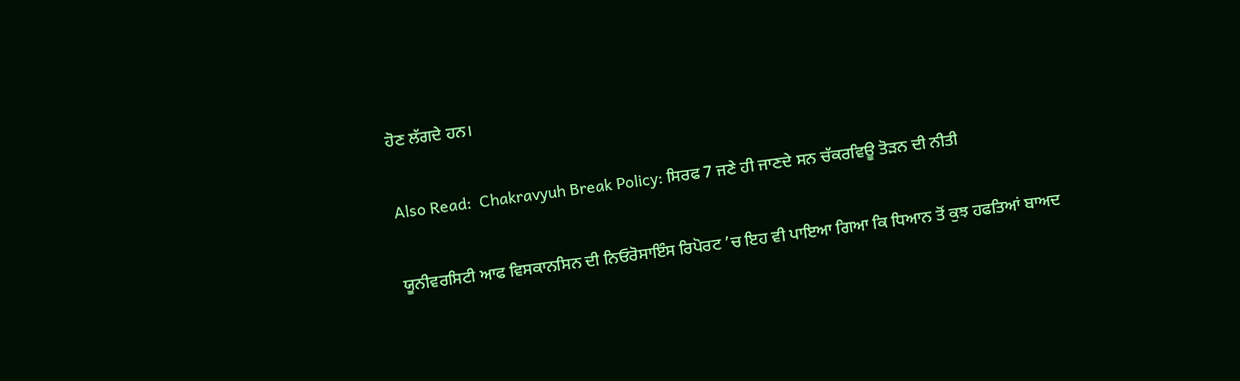ਹੋਣ ਲੱਗਦੇ ਹਨ।

Also Read:  Chakravyuh Break Policy: ਸਿਰਫ 7 ਜਣੇ ਹੀ ਜਾਣਦੇ ਸਨ ਚੱਕਰਵਿਊ ਤੋੜਨ ਦੀ ਨੀਤੀ

ਯੂਨੀਵਰਸਿਟੀ ਆਫ ਵਿਸਕਾਨਸਿਨ ਦੀ ਨਿਓਰੋਸਾਇੰਸ ਰਿਪੋਰਟ ’ਚ ਇਹ ਵੀ ਪਾਇਆ ਗਿਆ ਕਿ ਧਿਆਨ ਤੋਂ ਕੁਝ ਹਫਤਿਆਂ ਬਾਅਦ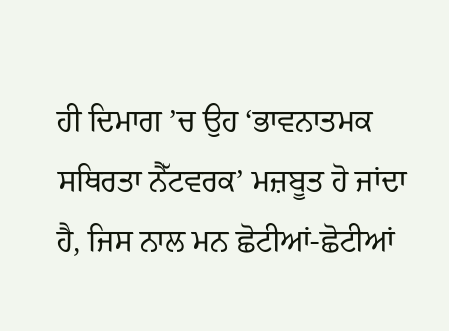ਹੀ ਦਿਮਾਗ ’ਚ ਉਹ ‘ਭਾਵਨਾਤਮਕ ਸਥਿਰਤਾ ਨੈੱਟਵਰਕ’ ਮਜ਼ਬੂਤ ਹੋ ਜਾਂਦਾ ਹੈ, ਜਿਸ ਨਾਲ ਮਨ ਛੋਟੀਆਂ-ਛੋਟੀਆਂ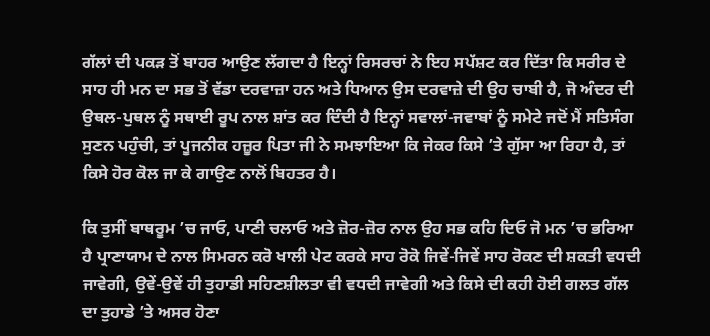ਗੱਲਾਂ ਦੀ ਪਕੜ ਤੋਂ ਬਾਹਰ ਆਉਣ ਲੱਗਦਾ ਹੈ ਇਨ੍ਹਾਂ ਰਿਸਰਚਾਂ ਨੇ ਇਹ ਸਪੱਸ਼ਟ ਕਰ ਦਿੱਤਾ ਕਿ ਸਰੀਰ ਦੇ ਸਾਹ ਹੀ ਮਨ ਦਾ ਸਭ ਤੋਂ ਵੱਡਾ ਦਰਵਾਜ਼ਾ ਹਨ ਅਤੇ ਧਿਆਨ ਉਸ ਦਰਵਾਜ਼ੇ ਦੀ ਉਹ ਚਾਬੀ ਹੈ, ਜੋ ਅੰਦਰ ਦੀ ਉਥਲ-ਪੁਥਲ ਨੂੰ ਸਥਾਈ ਰੂਪ ਨਾਲ ਸ਼ਾਂਤ ਕਰ ਦਿੰਦੀ ਹੈ ਇਨ੍ਹਾਂ ਸਵਾਲਾਂ-ਜਵਾਬਾਂ ਨੂੰ ਸਮੇਟੇ ਜਦੋਂ ਮੈਂ ਸਤਿਸੰਗ ਸੁਣਨ ਪਹੁੰਚੀ, ਤਾਂ ਪੂਜਨੀਕ ਹਜ਼ੂਰ ਪਿਤਾ ਜੀ ਨੇ ਸਮਝਾਇਆ ਕਿ ਜੇਕਰ ਕਿਸੇ ’ਤੇ ਗੁੱਸਾ ਆ ਰਿਹਾ ਹੈ, ਤਾਂ ਕਿਸੇ ਹੋਰ ਕੋਲ ਜਾ ਕੇ ਗਾਉਣ ਨਾਲੋਂ ਬਿਹਤਰ ਹੈ।

ਕਿ ਤੁਸੀਂ ਬਾਥਰੂਮ ’ਚ ਜਾਓ, ਪਾਣੀ ਚਲਾਓ ਅਤੇ ਜ਼ੋਰ-ਜ਼ੋਰ ਨਾਲ ਉਹ ਸਭ ਕਹਿ ਦਿਓ ਜੋ ਮਨ ’ਚ ਭਰਿਆ ਹੈ ਪ੍ਰਾਣਾਯਾਮ ਦੇ ਨਾਲ ਸਿਮਰਨ ਕਰੋ ਖਾਲੀ ਪੇਟ ਕਰਕੇ ਸਾਹ ਰੋਕੋ ਜਿਵੇਂ-ਜਿਵੇਂ ਸਾਹ ਰੋਕਣ ਦੀ ਸ਼ਕਤੀ ਵਧਦੀ ਜਾਵੇਗੀ, ਉਵੇਂ-ਉਵੇਂ ਹੀ ਤੁਹਾਡੀ ਸਹਿਣਸ਼ੀਲਤਾ ਵੀ ਵਧਦੀ ਜਾਵੇਗੀ ਅਤੇ ਕਿਸੇ ਦੀ ਕਹੀ ਹੋਈ ਗਲਤ ਗੱਲ ਦਾ ਤੁਹਾਡੇ ’ਤੇ ਅਸਰ ਹੋਣਾ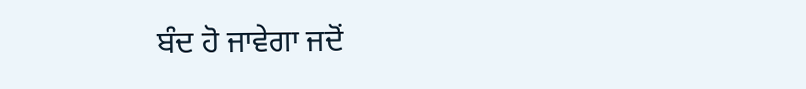ਬੰਦ ਹੋ ਜਾਵੇਗਾ ਜਦੋਂ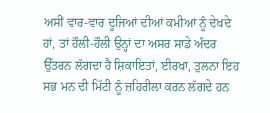ਅਸੀਂ ਵਾਰ-ਵਾਰ ਦੂਜਿਆਂ ਦੀਆਂ ਕਮੀਆਂ ਨੂੰ ਦੇਖਦੇ ਹਾਂ, ਤਾਂ ਹੌਲੀ-ਹੌਲੀ ਉਨ੍ਹਾਂ ਦਾ ਅਸਰ ਸਾਡੇ ਅੰਦਰ ਉੱਤਰਨ ਲੱਗਦਾ ਹੈ ਸ਼ਿਕਾਇਤਾਂ, ਈਰਖਾ, ਤੁਲਨਾ ਇਹ ਸਭ ਮਨ ਦੀ ਮਿੱਟੀ ਨੂੰ ਜ਼ਹਿਰੀਲਾ ਕਰਨ ਲੱਗਦੇ ਹਨ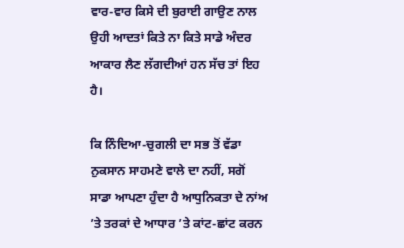ਵਾਰ-ਵਾਰ ਕਿਸੇ ਦੀ ਬੁਰਾਈ ਗਾਉਣ ਨਾਲ ਉਹੀ ਆਦਤਾਂ ਕਿਤੇ ਨਾ ਕਿਤੇ ਸਾਡੇ ਅੰਦਰ ਆਕਾਰ ਲੈਣ ਲੱਗਦੀਆਂ ਹਨ ਸੱਚ ਤਾਂ ਇਹ ਹੈ।

ਕਿ ਨਿੰਦਿਆ-ਚੁਗਲੀ ਦਾ ਸਭ ਤੋਂ ਵੱਡਾ ਨੁਕਸਾਨ ਸਾਹਮਣੇ ਵਾਲੇ ਦਾ ਨਹੀਂ, ਸਗੋਂ ਸਾਡਾ ਆਪਣਾ ਹੁੰਦਾ ਹੈ ਆਧੁਨਿਕਤਾ ਦੇ ਨਾਂਅ ’ਤੇ ਤਰਕਾਂ ਦੇ ਆਧਾਰ ’ਤੇ ਕਾਂਟ-ਛਾਂਟ ਕਰਨ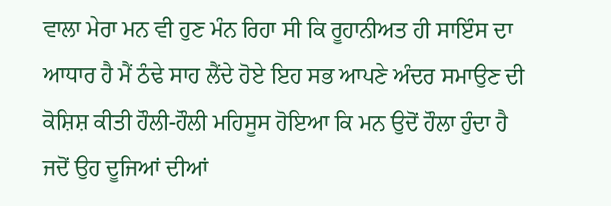ਵਾਲਾ ਮੇਰਾ ਮਨ ਵੀ ਹੁਣ ਮੰਨ ਰਿਹਾ ਸੀ ਕਿ ਰੂਹਾਨੀਅਤ ਹੀ ਸਾਇੰਸ ਦਾ ਆਧਾਰ ਹੈ ਮੈਂ ਠੰਢੇ ਸਾਹ ਲੈਂਦੇ ਹੋਏ ਇਹ ਸਭ ਆਪਣੇ ਅੰਦਰ ਸਮਾਉਣ ਦੀ ਕੋਸ਼ਿਸ਼ ਕੀਤੀ ਹੌਲੀ-ਹੌਲੀ ਮਹਿਸੂਸ ਹੋਇਆ ਕਿ ਮਨ ਉਦੋਂ ਹੌਲਾ ਹੁੰਦਾ ਹੈ ਜਦੋਂ ਉਹ ਦੂਜਿਆਂ ਦੀਆਂ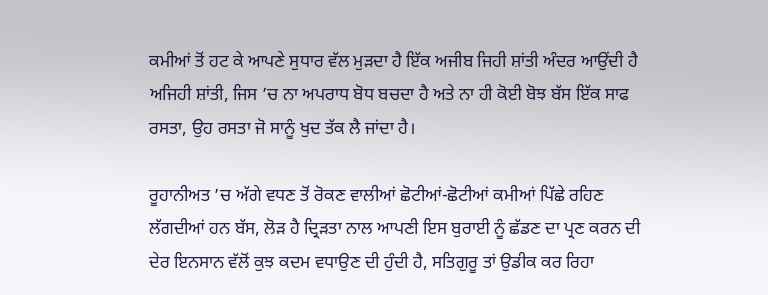ਕਮੀਆਂ ਤੋਂ ਹਟ ਕੇ ਆਪਣੇ ਸੁਧਾਰ ਵੱਲ ਮੁੜਦਾ ਹੈ ਇੱਕ ਅਜੀਬ ਜਿਹੀ ਸ਼ਾਂਤੀ ਅੰਦਰ ਆਉਂਦੀ ਹੈ ਅਜਿਹੀ ਸ਼ਾਂਤੀ, ਜਿਸ ’ਚ ਨਾ ਅਪਰਾਧ ਬੋਧ ਬਚਦਾ ਹੈ ਅਤੇ ਨਾ ਹੀ ਕੋਈ ਬੋਝ ਬੱਸ ਇੱਕ ਸਾਫ ਰਸਤਾ, ਉਹ ਰਸਤਾ ਜੋ ਸਾਨੂੰ ਖੁਦ ਤੱਕ ਲੈ ਜਾਂਦਾ ਹੈ।

ਰੂਹਾਨੀਅਤ ’ਚ ਅੱਗੇ ਵਧਣ ਤੋਂ ਰੋਕਣ ਵਾਲੀਆਂ ਛੋਟੀਆਂ-ਛੋਟੀਆਂ ਕਮੀਆਂ ਪਿੱਛੇ ਰਹਿਣ ਲੱਗਦੀਆਂ ਹਨ ਬੱਸ, ਲੋੜ ਹੈ ਦ੍ਰਿੜਤਾ ਨਾਲ ਆਪਣੀ ਇਸ ਬੁਰਾਈ ਨੂੰ ਛੱਡਣ ਦਾ ਪ੍ਰਣ ਕਰਨ ਦੀ ਦੇਰ ਇਨਸਾਨ ਵੱਲੋਂ ਕੁਝ ਕਦਮ ਵਧਾਉਣ ਦੀ ਹੁੰਦੀ ਹੈ, ਸਤਿਗੁਰੂ ਤਾਂ ਉਡੀਕ ਕਰ ਰਿਹਾ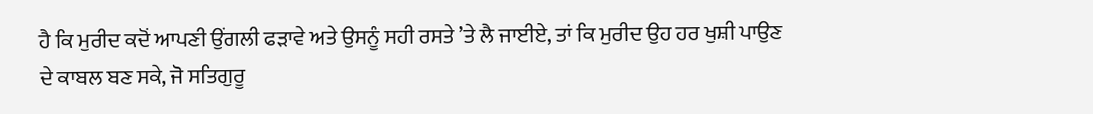ਹੈ ਕਿ ਮੁਰੀਦ ਕਦੋਂ ਆਪਣੀ ਉਂਗਲੀ ਫੜਾਵੇ ਅਤੇ ਉਸਨੂੰ ਸਹੀ ਰਸਤੇ ’ਤੇ ਲੈ ਜਾਈਏ, ਤਾਂ ਕਿ ਮੁਰੀਦ ਉਹ ਹਰ ਖੁਸ਼ੀ ਪਾਉਣ ਦੇ ਕਾਬਲ ਬਣ ਸਕੇ, ਜੋ ਸਤਿਗੁਰੂ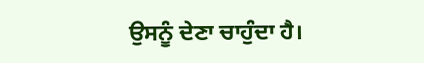ਉਸਨੂੰ ਦੇਣਾ ਚਾਹੁੰਦਾ ਹੈ।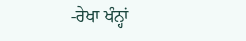-ਰੇਖਾ ਖੰਨ੍ਹਾਂ